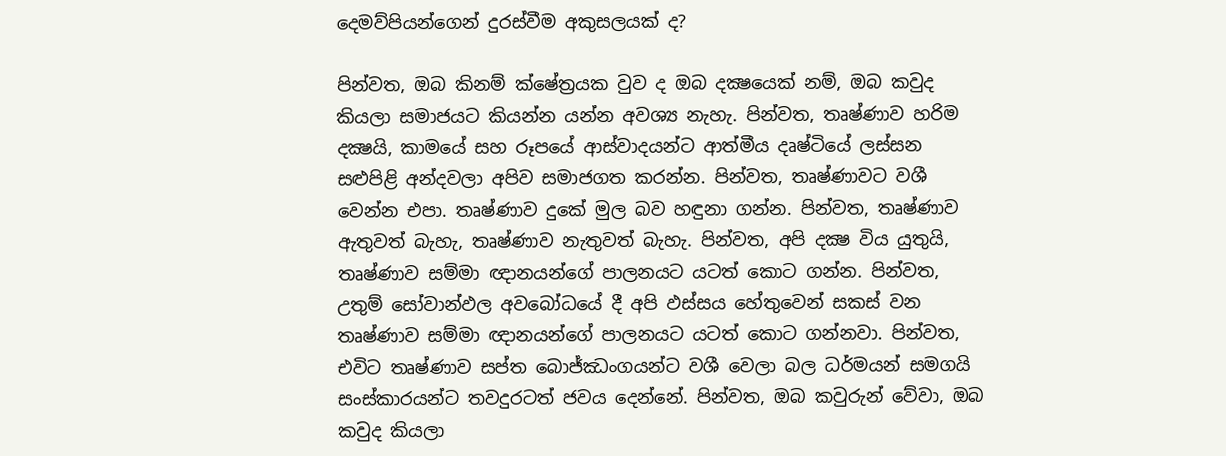දෙමව්පියන්ගෙන් දුරස්වීම අකුසලයක් ද?

පින්වත, ඔබ කිනම් ක්ෂේත්‍රයක වුව ද ඔබ දක්‍ෂයෙක් නම්, ඔබ කවුද කියලා සමාජයට කියන්න යන්න අවශ්‍ය නැහැ. පින්වත, තෘෂ්ණාව හරිම දක්‍ෂයි, කාමයේ සහ රූපයේ ආස්වාදයන්ට ආත්මීය දෘෂ්ටියේ ලස්සන සළුපිළි අන්දවලා අපිව සමාජගත කරන්න. පින්වත, තෘෂ්ණාවට වශී වෙන්න එපා. තෘෂ්ණාව දුකේ මුල බව හඳුනා ගන්න. පින්වත, තෘෂ්ණාව ඇතුවත් බැහැ, තෘෂ්ණාව නැතුවත් බැහැ. පින්වත, අපි දක්‍ෂ විය යුතුයි, තෘෂ්ණාව සම්මා ඥානයන්ගේ පාලනයට යටත් කොට ගන්න. පින්වත, උතුම් සෝවාන්ඵල අවබෝධයේ දී අපි ඵස්සය හේතුවෙන් සකස් වන තෘෂ්ණාව සම්මා ඥානයන්ගේ පාලනයට යටත් කොට ගන්නවා. පින්වත, එවිට තෘෂ්ණාව සප්ත බොජ්ඣංගයන්ට වශී වෙලා බල ධර්මයන් සමගයි සංස්කාරයන්ට තවදුරටත් ජවය දෙන්නේ. පින්වත, ඔබ කවුරුන් වේවා, ඔබ කවුද කියලා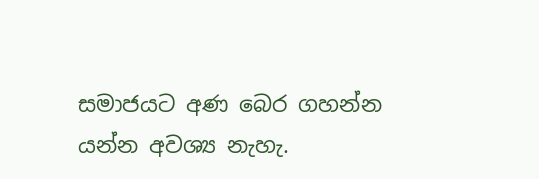සමාජයට අණ බෙර ගහන්න යන්න අවශ්‍ය නැහැ.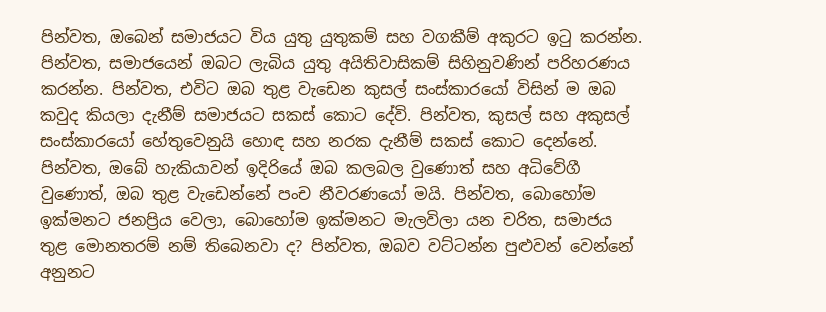පින්වත, ඔබෙන් සමාජයට විය යුතු යුතුකම් සහ වගකීම් අකුරට ඉටු කරන්න. පින්වත, සමාජයෙන් ඔබට ලැබිය යුතු අයිතිවාසිකම් සිහිනුවණින් පරිහරණය කරන්න. පින්වත, එවිට ඔබ තුළ වැඩෙන කුසල් සංස්කාරයෝ විසින් ම ඔබ කවුද කියලා දැනීම් සමාජයට සකස් කොට දේවි. පින්වත, කුසල් සහ අකුසල් සංස්කාරයෝ හේතුවෙනුයි හොඳ සහ නරක දැනීම් සකස් කොට දෙන්නේ. පින්වත, ඔබේ හැකියාවන් ඉදිරියේ ඔබ කලබල වුණොත් සහ අධිවේගී වුණොත්, ඔබ තුළ වැඩෙන්නේ පංච නීවරණයෝ මයි. පින්වත, බොහෝම ඉක්මනට ජනප්‍රිය වෙලා, බොහෝම ඉක්මනට මැලවිලා යන චරිත, සමාජය තුළ මොනතරම් නම් තිබෙනවා ද? පින්වත, ඔබව වට්ටන්න පුළුවන් වෙන්නේ අනුනට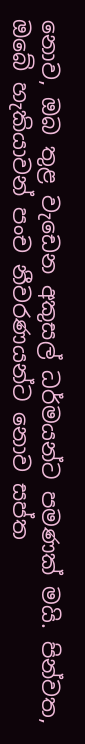නොව, ඔබ තුළ වැඩෙන අකුසල් ධර්මයන්ට පමණක් මයි. පින්වත, ඔබේ හැකියාවන් පංච නීවරණයන්ට නොව සප්ත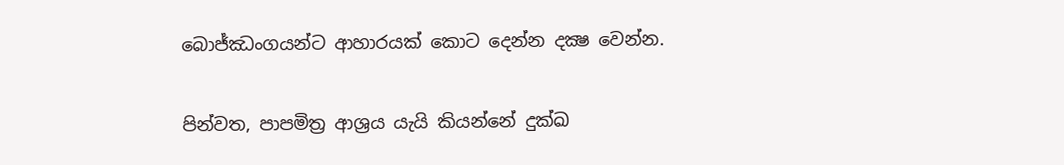බොජ්ඣංගයන්ට ආහාරයක් කොට දෙන්න දක්‍ෂ වෙන්න.

පින්වත, පාපමිත්‍ර ආශ්‍රය යැයි කියන්නේ දුක්ඛ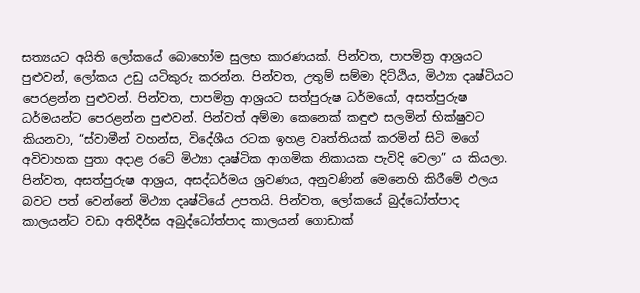සත්‍යයට අයිති ලෝකයේ බොහෝම සුලභ කාරණයක්. පින්වත, පාපමිත්‍ර ආශ්‍රයට පුළුවන්, ලෝකය උඩු යටිකුරු කරන්න. පින්වත, උතුම් සම්මා දිට්ඨිය, මිථ්‍යා දෘෂ්ටියට පෙරළන්න පුළුවන්. පින්වත, පාපමිත්‍ර ආශ්‍රයට සත්පුරුෂ ධර්මයෝ, අසත්පුරුෂ ධර්මයන්ට පෙරළන්න පුළුවන්. පින්වත් අම්මා කෙනෙක් කඳුළු සලමින් භික්ෂුවට කියනවා, “ස්වාමීන් වහන්ස, විදේශීය රටක ඉහළ වෘත්තියක් කරමින් සිටි මගේ අවිවාහක පුතා අදාළ රටේ මිථ්‍යා දෘෂ්ටික ආගමික නිකායක පැවිදි වෙලා” ය කියලා. පින්වත, අසත්පුරුෂ ආශ්‍රය, අසද්ධර්මය ශ්‍රවණය, අනුවණින් මෙනෙහි කිරීමේ ඵලය බවට පත් වෙන්නේ මිථ්‍යා දෘෂ්ටියේ උපතයි. පින්වත, ලෝකයේ බුද්ධෝත්පාද කාලයන්ට වඩා අතිදීර්ඝ අබුද්ධෝත්පාද කාලයන් ගොඩාක්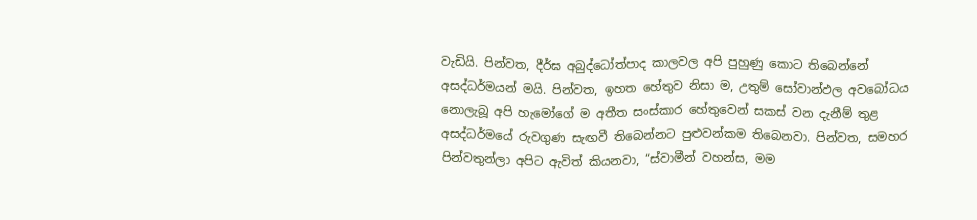වැඩියි. පින්වත, දීර්ඝ අබුද්ධෝත්පාද කාලවල අපි පුහුණු කොට තිබෙන්නේ අසද්ධර්මයන් මයි. පින්වත, ඉහත හේතුව නිසා ම, උතුම් සෝවාන්ඵල අවබෝධය නොලැබූ අපි හැමෝගේ ම අතීත සංස්කාර හේතුවෙන් සකස් වන දැනීම් තුළ අසද්ධර්මයේ රුවගුණ සැඟවී තිබෙන්නට පුළුවන්කම තිබෙනවා. පින්වත, සමහර පින්වතුන්ලා අපිට ඇවිත් කියනවා, “ස්වාමීන් වහන්ස, මම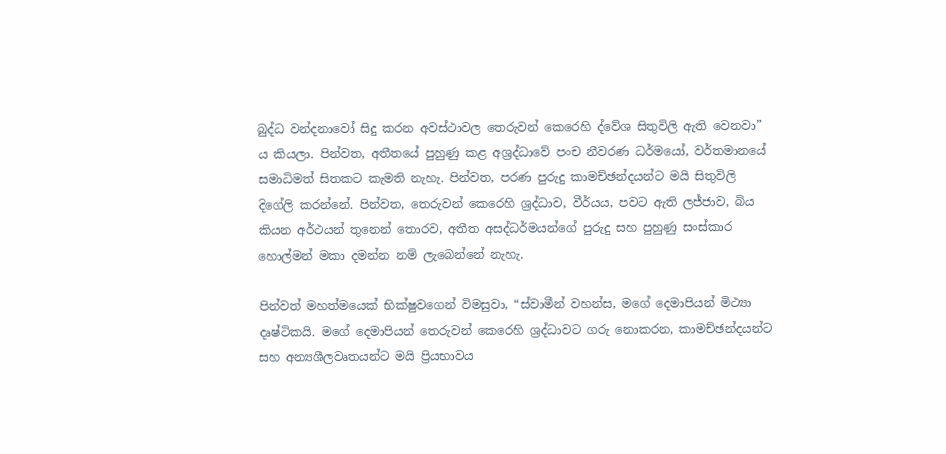බුද්ධ වන්දනාවෝ සිදු කරන අවස්ථාවල තෙරුවන් කෙරෙහි ද්වේශ සිතුවිලි ඇති වෙනවා” ය කියලා. පින්වත, අතීතයේ පුහුණු කළ අශ්‍රද්ධාවේ පංච නීවරණ ධර්මයෝ, වර්තමානයේ සමාධිමත් සිතකට කැමති නැහැ. පින්වත, පරණ පුරුදු කාමච්ඡන්දයන්ට මයි සිතුවිලි දිගේලි කරන්නේ. පින්වත, තෙරුවන් කෙරෙහි ශ්‍රද්ධාව, වීර්යය, පවට ඇති ලජ්ජාව, බිය කියන අර්ථයන් තුනෙන් තොරව, අතීත අසද්ධර්මයන්ගේ පුරුදු සහ පුහුණු සංස්කාර හොල්මන් මකා දමන්න නම් ලැබෙන්නේ නැහැ.

පින්වත් මහත්මයෙක් භික්ෂුවගෙන් විමසුවා, “ස්වාමීන් වහන්ස, මගේ දෙමාපියන් මිථ්‍යා දෘෂ්ටිකයි. මගේ දෙමාපියන් තෙරුවන් කෙරෙහි ශ්‍රද්ධාවට ගරු නොකරන, කාමච්ඡන්දයන්ට සහ අන්‍යශීලවෘතයන්ට මයි ප්‍රියභාවය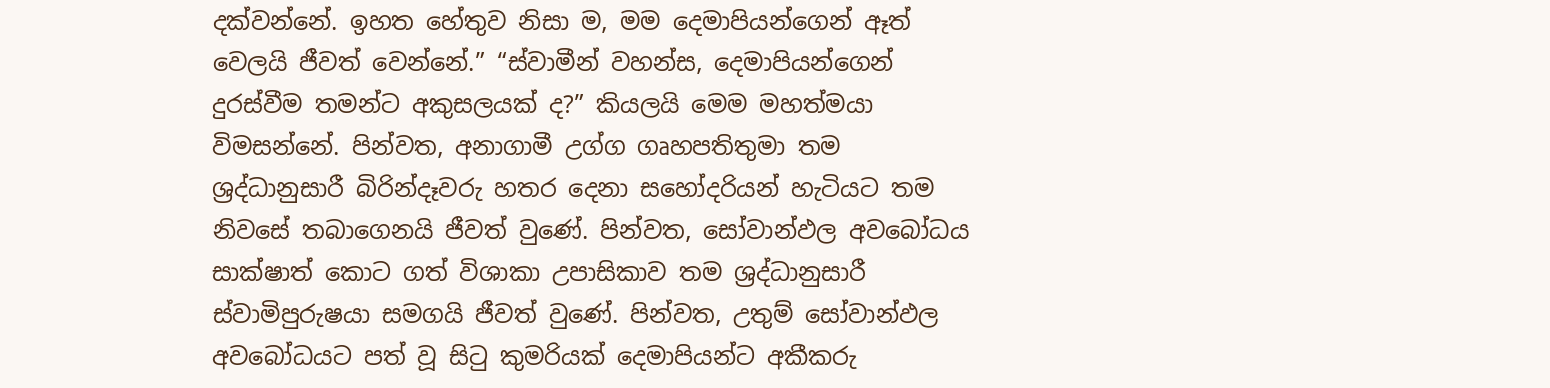දක්වන්නේ. ඉහත හේතුව නිසා ම, මම දෙමාපියන්ගෙන් ඈත් වෙලයි ජීවත් වෙන්නේ.” “ස්වාමීන් වහන්ස, දෙමාපියන්ගෙන් දුරස්වීම තමන්ට අකුසලයක් ද?” කියලයි මෙම මහත්මයා විමසන්නේ. පින්වත, අනාගාමී උග්ග ගෘහපතිතුමා තම ශ්‍රද්ධානුසාරී බිරින්දෑවරු හතර දෙනා සහෝදරියන් හැටියට තම නිවසේ තබාගෙනයි ජීවත් වුණේ. පින්වත, සෝවාන්ඵල අවබෝධය සාක්ෂාත් කොට ගත් විශාකා උපාසිකාව තම ශ්‍රද්ධානුසාරී ස්වාමිපුරුෂයා සමගයි ජීවත් වුණේ. පින්වත, උතුම් සෝවාන්ඵල අවබෝධයට පත් වූ සිටු කුමරියක් දෙමාපියන්ට අකීකරු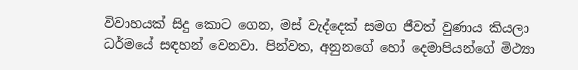විවාහයක් සිදු කොට ගෙන, මස් වැද්දෙක් සමග ජීවත් වුණාය කියලා ධර්මයේ සඳහන් වෙනවා. පින්වත, අනුනගේ හෝ දෙමාපියන්ගේ මිථ්‍යා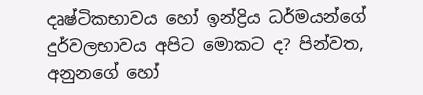දෘෂ්ටිකභාවය හෝ ඉන්ද්‍රිය ධර්මයන්ගේ දුර්වලභාවය අපිට මොකට ද? පින්වත, අනුනගේ හෝ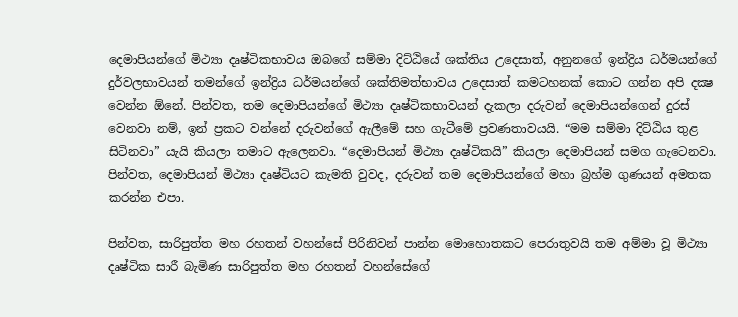දෙමාපියන්ගේ මිථ්‍යා දෘෂ්ටිකභාවය ඔබගේ සම්මා දිට්ඨියේ ශක්තිය උදෙසාත්, අනුනගේ ඉන්ද්‍රිය ධර්මයන්ගේ දුර්වලභාවයන් තමන්ගේ ඉන්ද්‍රිය ධර්මයන්ගේ ශක්තිමත්භාවය උදෙසාත් කමටහනක් කොට ගන්න අපි දක්‍ෂ වෙන්න ඕනේ. පින්වත, තම දෙමාපියන්ගේ මිථ්‍යා දෘෂ්ටිකභාවයන් දැකලා දරුවන් දෙමාපියන්ගෙන් දුරස් වෙනවා නම්, ඉන් ප්‍රකට වන්නේ දරුවන්ගේ ඇලීමේ සහ ගැටීමේ ප්‍රවණතාවයයි. “මම සම්මා දිට්ඨිය තුළ සිටිනවා” යැයි කියලා තමාට ඇලෙනවා. “දෙමාපියන් මිථ්‍යා දෘෂ්ටිකයි” කියලා දෙමාපියන් සමග ගැටෙනවා. පින්වත, දෙමාපියන් මිථ්‍යා දෘෂ්ටියට කැමති වුවද, දරුවන් තම දෙමාපියන්ගේ මහා බ්‍රහ්ම ගුණයන් අමතක කරන්න එපා.

පින්වත, සාරිපුත්ත මහ රහතන් වහන්සේ පිරිනිවන් පාන්න මොහොතකට පෙරාතුවයි තම අම්මා වූ මිථ්‍යා දෘෂ්ටික සාරී බැමිණ සාරිපුත්ත මහ රහතන් වහන්සේගේ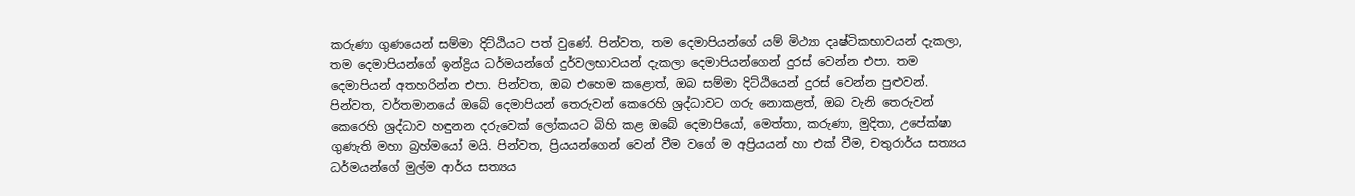කරුණා ගුණයෙන් සම්මා දිට්ඨියට පත් වුණේ. පින්වත, තම දෙමාපියන්ගේ යම් මිථ්‍යා දෘෂ්ටිකභාවයන් දැකලා, තම දෙමාපියන්ගේ ඉන්ද්‍රිය ධර්මයන්ගේ දුර්වලභාවයන් දැකලා දෙමාපියන්ගෙන් දුරස් වෙන්න එපා. තම දෙමාපියන් අතහරින්න එපා. පින්වත, ඔබ එහෙම කළොත්, ඔබ සම්මා දිට්ඨියෙන් දුරස් වෙන්න පුළුවන්. පින්වත, වර්තමානයේ ඔබේ දෙමාපියන් තෙරුවන් කෙරෙහි ශ්‍රද්ධාවට ගරු නොකළත්, ඔබ වැනි තෙරුවන් කෙරෙහි ශ්‍රද්ධාව හඳුනන දරුවෙක් ලෝකයට බිහි කළ ඔබේ දෙමාපියෝ, මෙත්තා, කරුණා, මුදිතා, උපේක්ෂා ගුණැති මහා බ්‍රහ්මයෝ මයි. පින්වත, ප්‍රියයන්ගෙන් වෙන් වීම වගේ ම අප්‍රියයන් හා එක් වීම, චතුරාර්ය සත්‍යය ධර්මයන්ගේ මුල්ම ආර්ය සත්‍යය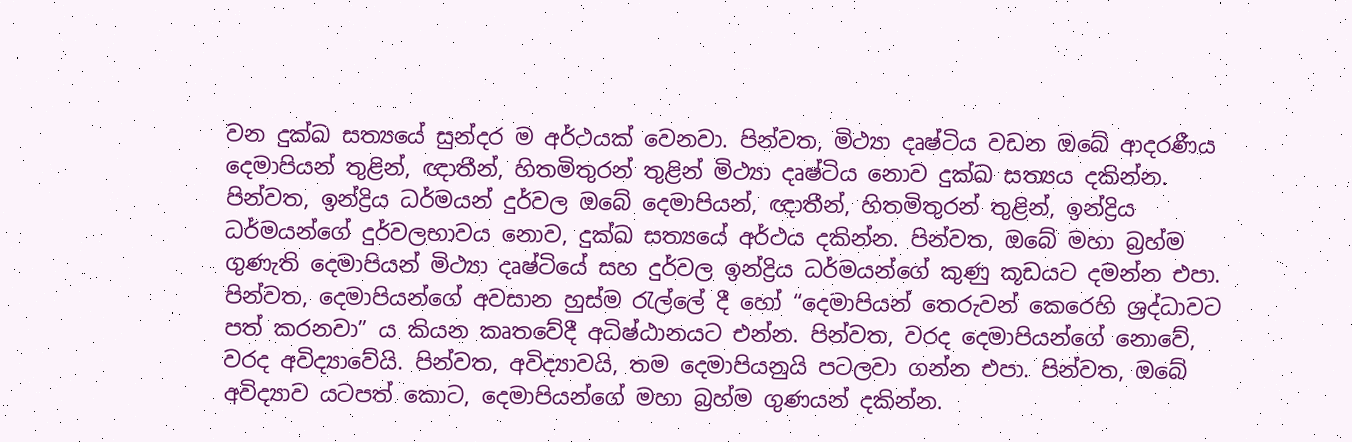වන දුක්ඛ සත්‍යයේ සුන්දර ම අර්ථයක් වෙනවා. පින්වත, මිථ්‍යා දෘෂ්ටිය වඩන ඔබේ ආදරණීය දෙමාපියන් තුළින්, ඥාතීන්, හිතමිතුරන් තුළින් මිථ්‍යා දෘෂ්ටිය නොව දුක්ඛ සත්‍යය දකින්න. පින්වත, ඉන්ද්‍රිය ධර්මයන් දුර්වල ඔබේ දෙමාපියන්, ඥාතීන්, හිතමිතුරන් තුළින්, ඉන්ද්‍රිය ධර්මයන්ගේ දුර්වලභාවය නොව, දුක්ඛ සත්‍යයේ අර්ථය දකින්න. පින්වත, ඔබේ මහා බ්‍රහ්ම ගුණැති දෙමාපියන් මිථ්‍යා දෘෂ්ටියේ සහ දුර්වල ඉන්ද්‍රිය ධර්මයන්ගේ කුණු කූඩයට දමන්න එපා. පින්වත, දෙමාපියන්ගේ අවසාන හුස්ම රැල්ලේ දී හෝ “දෙමාපියන් තෙරුවන් කෙරෙහි ශ්‍රද්ධාවට පත් කරනවා” ය කියන කෘතවේදී අධිෂ්ඨානයට එන්න. පින්වත, වරද දෙමාපියන්ගේ නොවේ, වරද අවිද්‍යාවේයි. පින්වත, අවිද්‍යාවයි, තම දෙමාපියනුයි පටලවා ගන්න එපා. පින්වත, ඔබේ අවිද්‍යාව යටපත් කොට, දෙමාපියන්ගේ මහා බ්‍රහ්ම ගුණයන් දකින්න.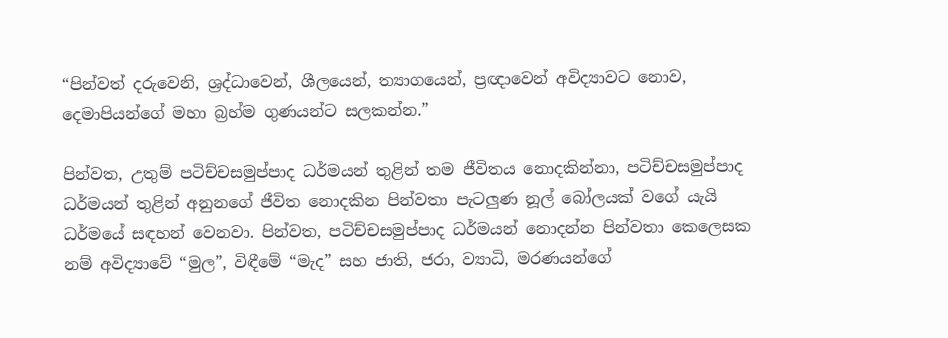“පින්වත් දරුවෙනි, ශ්‍රද්ධාවෙන්, ශීලයෙන්, ත්‍යාගයෙන්, ප්‍රඥාවෙන් අවිද්‍යාවට නොව, දෙමාපියන්ගේ මහා බ්‍රහ්ම ගුණයන්ට සලකන්න.”

පින්වත, උතුම් පටිච්චසමුප්පාද ධර්මයන් තුළින් තම ජීවිතය නොදකින්නා, පටිච්චසමුප්පාද ධර්මයන් තුළින් අනුනගේ ජීවිත නොදකින පින්වතා පැටලුණ නූල් බෝලයක් වගේ යැයි ධර්මයේ සඳහන් වෙනවා. පින්වත, පටිච්චසමුප්පාද ධර්මයන් නොදන්න පින්වතා කෙලෙසක නම් අවිද්‍යාවේ “මුල”, විඳීමේ “මැද” සහ ජාති, ජරා, ව්‍යාධි, මරණයන්ගේ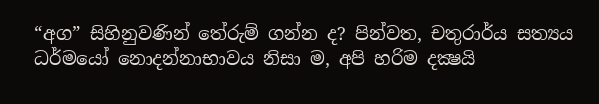“අග” සිහිනුවණින් තේරුම් ගන්න ද? පින්වත, චතුරාර්ය සත්‍යය ධර්මයෝ නොදන්නාභාවය නිසා ම, අපි හරිම දක්‍ෂයි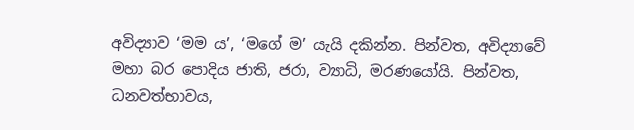අවිද්‍යාව ‘මම ය’, ‘මගේ ම’ යැයි දකින්න. පින්වත, අවිද්‍යාවේ මහා බර පොදිය ජාති, ජරා, ව්‍යාධි, මරණයෝයි. පින්වත, ධනවත්භාවය,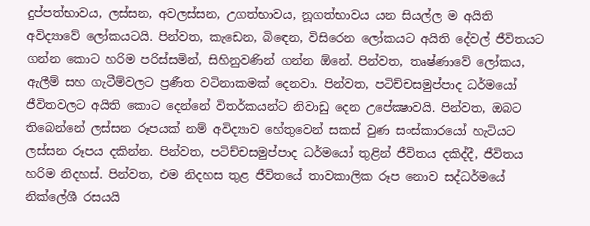දුප්පත්භාවය, ලස්සන, අවලස්සන, උගත්භාවය, නූගත්භාවය යන සියල්ල ම අයිති අවිද්‍යාවේ ලෝකයටයි. පින්වත, කැඩෙන, බිඳෙන, විසිරෙන ලෝකයට අයිති දේවල් ජීවිතයට ගන්න කොට හරිම පරිස්සමින්, සිහිනුවණින් ගන්න ඕනේ. පින්වත, තෘෂ්ණාවේ ලෝකය, ඇලීම් සහ ගැටීම්වලට ප්‍රණීත වටිනාකමක් දෙනවා. පින්වත, පටිච්චසමුප්පාද ධර්මයෝ ජීවිතවලට අයිති කොට දෙන්නේ විතර්කයන්ට නිවාඩු දෙන උපේක්‍ෂාවයි. පින්වත, ඔබට තිබෙන්නේ ලස්සන රූපයක් නම් අවිද්‍යාව හේතුවෙන් සකස් වුණ සංස්කාරයෝ හැටියට ලස්සන රූපය දකින්න. පින්වත, පටිච්චසමුප්පාද ධර්මයෝ තුළින් ජීවිතය දකිද්දී, ජීවිතය හරිම නිදහස්. පින්වත, එම නිදහස තුළ ජීවිතයේ තාවකාලික රූප නොව සද්ධර්මයේ නික්ලේශී රසයයි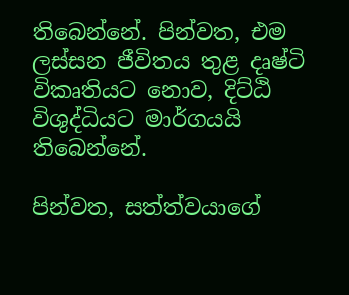තිබෙන්නේ. පින්වත, එම ලස්සන ජීවිතය තුළ දෘෂ්ටි විකෘතියට නොව, දිට්ඨි විශුද්ධියට මාර්ගයයි තිබෙන්නේ.

පින්වත, සත්ත්වයාගේ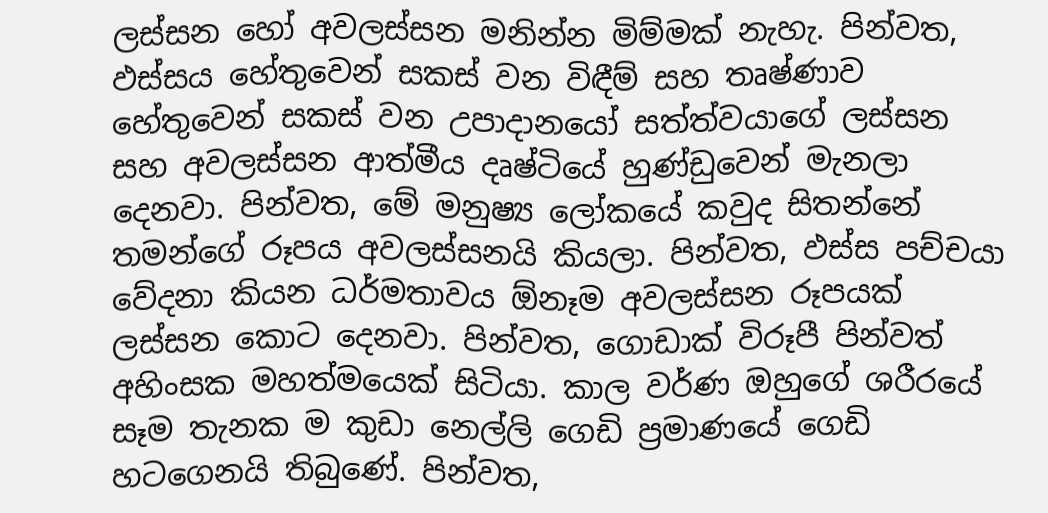ලස්සන හෝ අවලස්සන මනින්න මිම්මක් නැහැ. පින්වත, ඵස්සය හේතුවෙන් සකස් වන විඳීම් සහ තෘෂ්ණාව හේතුවෙන් සකස් වන උපාදානයෝ සත්ත්වයාගේ ලස්සන සහ අවලස්සන ආත්මීය දෘෂ්ටියේ හුණ්ඩුවෙන් මැනලා දෙනවා. පින්වත, මේ මනුෂ්‍ය ලෝකයේ කවුද සිතන්නේ තමන්ගේ රූපය අවලස්සනයි කියලා. පින්වත, ඵස්ස පච්චයා වේදනා කියන ධර්මතාවය ඕනෑම අවලස්සන රූපයක් ලස්සන කොට දෙනවා. පින්වත, ගොඩාක් විරූපී පින්වත් අහිංසක මහත්මයෙක් සිටියා. කාල වර්ණ ඔහුගේ ශරීරයේ සෑම තැනක ම කුඩා නෙල්ලි ගෙඩි ප්‍රමාණයේ ගෙඩි හටගෙනයි තිබුණේ. පින්වත,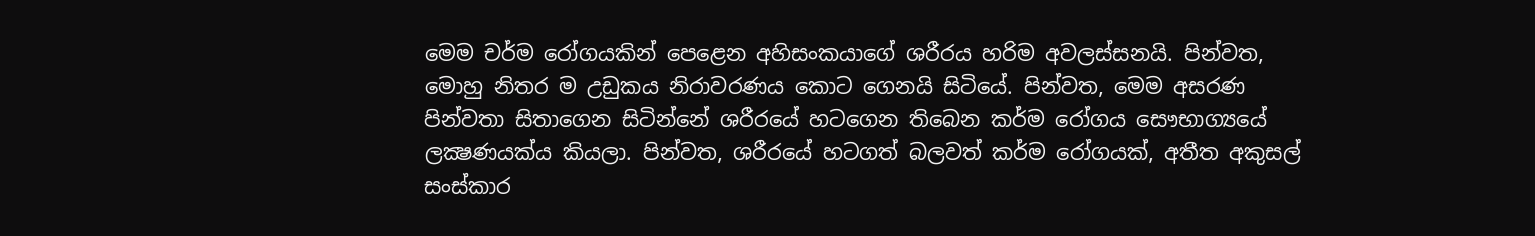මෙම චර්ම රෝගයකින් පෙළෙන අහිසංකයාගේ ශරීරය හරිම අවලස්සනයි. පින්වත, මොහු නිතර ම උඩුකය නිරාවරණය කොට ගෙනයි සිටියේ. පින්වත, මෙම අසරණ පින්වතා සිතාගෙන සිටින්නේ ශරීරයේ හටගෙන තිබෙන කර්ම රෝගය සෞභාග්‍යයේ ලක්‍ෂණයක්ය කියලා. පින්වත, ශරීරයේ හටගත් බලවත් කර්ම රෝගයක්, අතීත අකුසල් සංස්කාර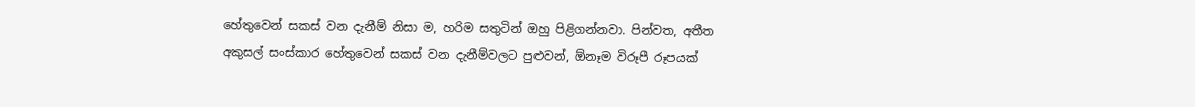හේතුවෙන් සකස් වන දැනීම් නිසා ම, හරිම සතුටින් ඔහු පිළිගන්නවා. පින්වත, අතීත අකුසල් සංස්කාර හේතුවෙන් සකස් වන දැනීම්වලට පුළුවන්, ඕනෑම විරූපී රූපයක්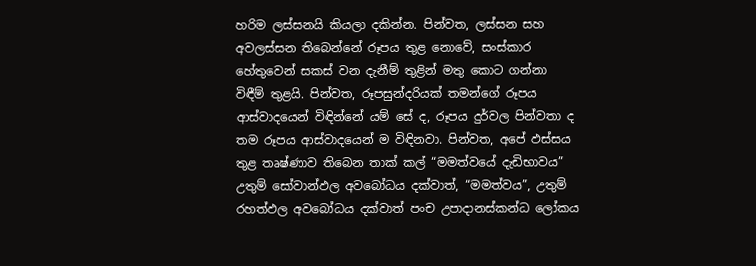හරිම ලස්සනයි කියලා දකින්න. පින්වත, ලස්සන සහ අවලස්සන තිබෙන්නේ රූපය තුළ නොවේ, සංස්කාර හේතුවෙන් සකස් වන දැනීම් තුළින් මතු කොට ගන්නා විඳීම් තුළයි. පින්වත, රූපසුන්දරියක් තමන්ගේ රූපය ආස්වාදයෙන් විඳින්නේ යම් සේ ද, රූපය දුර්වල පින්වතා ද තම රූපය ආස්වාදයෙන් ම විඳිනවා. පින්වත, අපේ ඵස්සය තුළ තෘෂ්ණාව තිබෙන තාක් කල් “මමත්වයේ දැඩිභාවය” උතුම් සෝවාන්ඵල අවබෝධය දක්වාත්, “මමත්වය”, උතුම් රහත්ඵල අවබෝධය දක්වාත් පංච උපාදානස්කන්ධ ලෝකය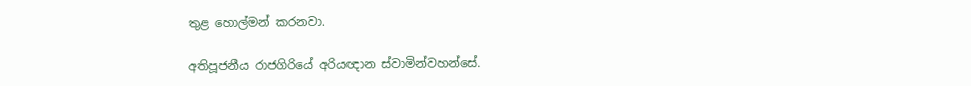තුළ හොල්මන් කරනවා.

අතිපූජනීය රාජගිරියේ අරියඥාන ස්වාමින්වහන්සේ.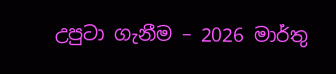උපුටා ගැනීම – 2026 මාර්තු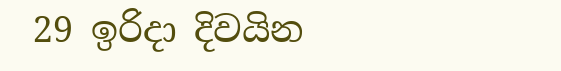29 ඉරිදා දිවයින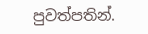පුවත්පතින්.